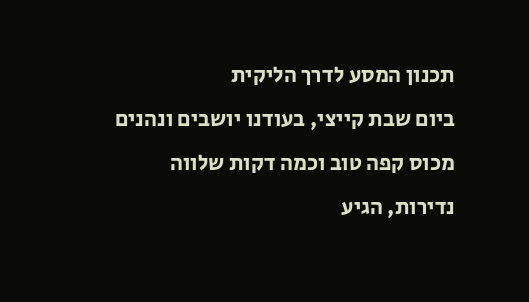תכנון המסע לדרך הליקית
ביום שבת קייצי, בעודנו יושבים ונהנים מכוס קפה טוב וכמה דקות שלווה נדירות, הגיע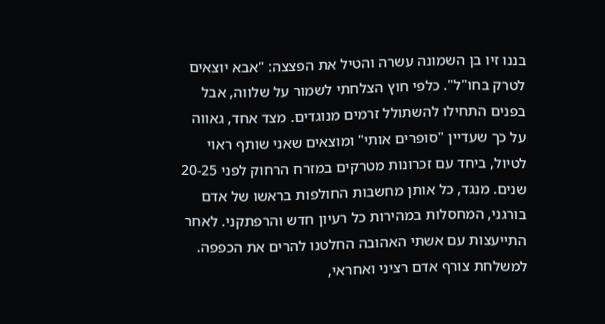בננו זיו בן השמונה עשרה והטיל את הפצצה: "אבא יוצאים לטרק בחו"ל". כלפי חוץ הצלחתי לשמור על שלווה, אבל בפנים התחילו להשתולל זרמים מנוגדים. מצד אחד, גאווה על כך שעדיין "סופרים אותי" ומוצאים שאני שותף ראוי לטיול, ביחד עם זכרונות מטרקים במזרח הרחוק לפני 20-25 שנים. מנגד, כל אותן מחשבות החולפות בראשו של אדם בורגני, המחסלות במהירות כל רעיון חדש והרפתקני. לאחר התייעצות עם אשתי האהובה החלטנו להרים את הכפפה. למשלחת צורף אדם רציני ואחראי,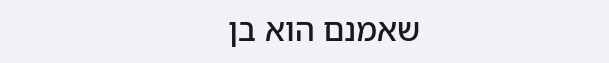שאמנם הוא בן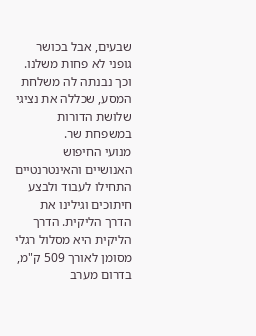שבעים, אבל בכושר גופני לא פחות משלנו. וכך נבנתה לה משלחת המסע, שכללה את נציגי שלושת הדורות במשפחת שר.
מנועי החיפוש האנושיים והאינטרנטיים התחילו לעבוד ולבצע חיתוכים וגילינו את הדרך הליקית. הדרך הליקית היא מסלול רגלי מסומן לאורך 509 ק"מ, בדרום מערב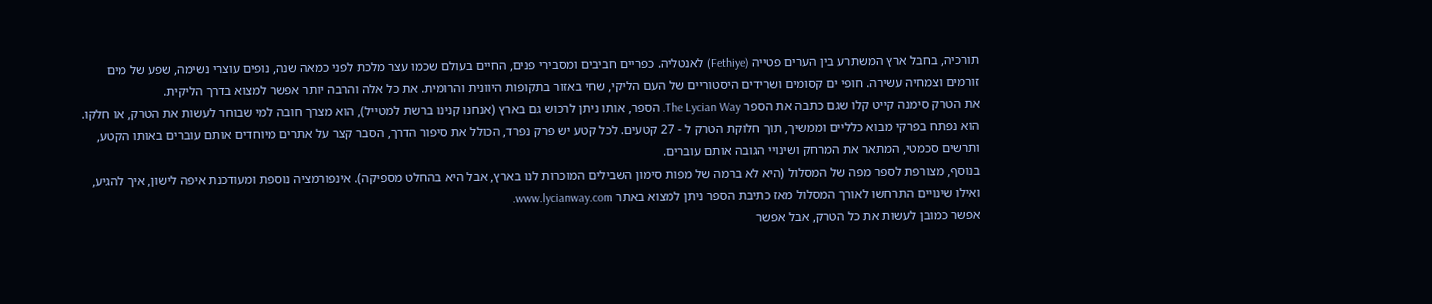תורכיה, בחבל ארץ המשתרע בין הערים פטייה (Fethiye) לאנטליה. כפריים חביבים ומסבירי פנים, החיים בעולם שכמו עצר מלכת לפני כמאה שנה, נופים עוצרי נשימה, שפע של מים זורמים וצמחיה עשירה. חופי ים קסומים ושרידים היסטוריים של העם הליקי, שחי באזור בתקופות היוונית והרומית. את כל אלה והרבה יותר אפשר למצוא בדרך הליקית.
את הטרק סימנה קייט קלו שגם כתבה את הספר The Lycian Way. הספר, אותו ניתן לרכוש גם בארץ (אנחנו קנינו ברשת למטייל), הוא מצרך חובה למי שבוחר לעשות את הטרק, או חלקו. הוא נפתח בפרקי מבוא כלליים וממשיך, תוך חלוקת הטרק ל - 27 קטעים. לכל קטע יש פרק נפרד, הכולל את סיפור הדרך, הסבר קצר על אתרים מיוחדים אותם עוברים באותו הקטע, ותרשים סכמטי, המתאר את המרחק ושינויי הגובה אותם עוברים.
בנוסף, מצורפת לספר מפה של המסלול (היא לא ברמה של מפות סימון השבילים המוכרות לנו בארץ, אבל היא בהחלט מספיקה). אינפורמציה נוספת ומעודכנת איפה לישון, איך להגיע, ואילו שינויים התרחשו לאורך המסלול מאז כתיבת הספר ניתן למצוא באתר www.lycianway.com.
אפשר כמובן לעשות את כל הטרק, אבל אפשר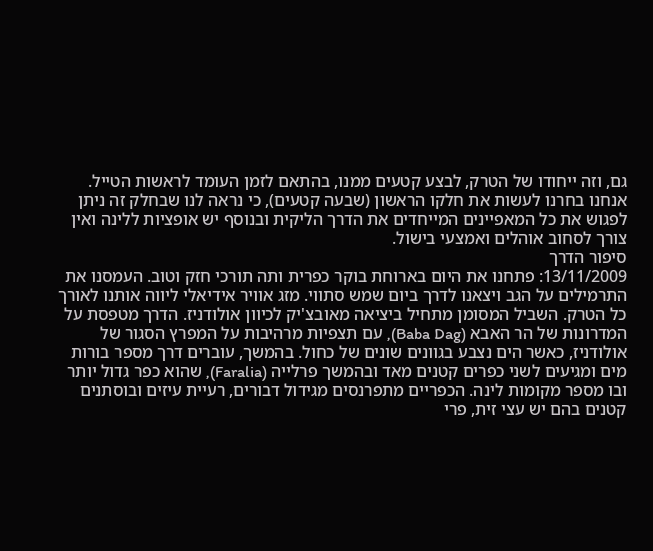גם, וזה ייחודו של הטרק, לבצע קטעים ממנו, בהתאם לזמן העומד לראשות הטייל. אנחנו בחרנו לעשות את חלקו הראשון (שבעה קטעים), כי נראה לנו שבחלק זה ניתן לפגוש את כל המאפיינים המייחדים את הדרך הליקית ובנוסף יש אופציות ללינה ואין צורך לסחוב אוהלים ואמצעי בישול.
סיפור הדרך
13/11/2009: פתחנו את היום בארוחת בוקר כפרית ותה תורכי חזק וטוב. העמסנו את התרמילים על הגב ויצאנו לדרך ביום שמש סתווי. מזג אוויר אידיאלי ליווה אותנו לאורך כל הטרק. השביל המסומן מתחיל ביציאה מאובצ'יק לכיוון אולודניז. הדרך מטפסת על המדרונות של הר האבא (Baba Dag), עם תצפיות מרהיבות על המפרץ הסגור של אולודניז, כאשר הים נצבע בגוונים שונים של כחול. בהמשך, עוברים דרך מספר בורות מים ומגיעים לשני כפרים קטנים מאד ובהמשך פרלייה (Faralia), שהוא כפר גדול יותר ובו מספר מקומות לינה. הכפריים מתפרנסים מגידול דבורים, רעיית עיזים ובוסתנים קטנים בהם יש עצי זית, פרי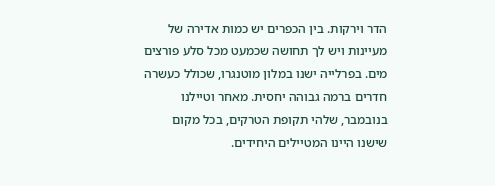הדר וירקות. בין הכפרים יש כמות אדירה של מעיינות ויש לך תחושה שכמעט מכל סלע פורצים מים. בפרלייה ישנו במלון מוטנגרו, שכולל כעשרה חדרים ברמה גבוהה יחסית. מאחר וטיילנו בנובמבר, שלהי תקופת הטרקים, בכל מקום שישנו היינו המטיילים היחידים.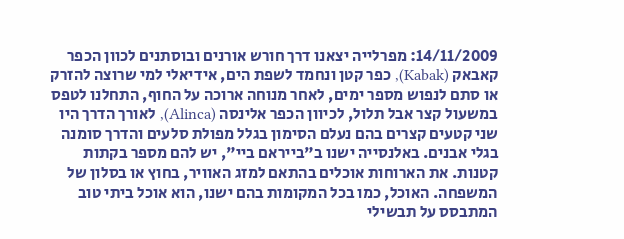14/11/2009: מפרלייה יצאנו דרך חורש אורנים ובוסתנים לכוון הכפר קאבאק (Kabak), כפר קטן ונחמד לשפת הים, אידיאלי למי שרוצה להזרק או סתם לנפוש מספר ימים, לאחר מנוחה ארוכה על החוף, התחלנו לטפס במשעול קצר אבל תלול, לכיוון הכפר אלינסה (Alinca), לאורך הדרך היו שני קטעים קצרים בהם נעלם הסימון בגלל מפולת סלעים והדרך סומנה בגלי אבנים. באלנסייה ישנו ב"בייראם ביי", יש להם מספר בקתות קטנות. את הארוחות אוכלים בהתאם למזג האוויר, בחוץ או בסלון של המשפחה. האוכל, כמו בכל המקומות בהם ישנו, הוא אוכל ביתי טוב המתבסס על תבשילי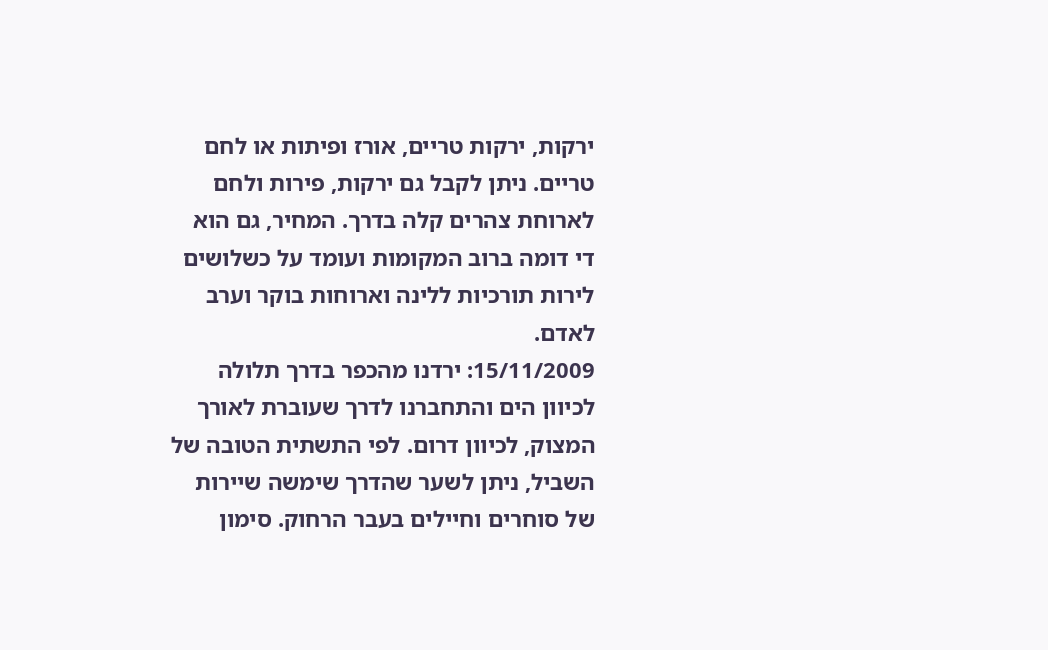ירקות, ירקות טריים, אורז ופיתות או לחם טריים. ניתן לקבל גם ירקות, פירות ולחם לארוחת צהרים קלה בדרך. המחיר, גם הוא די דומה ברוב המקומות ועומד על כשלושים לירות תורכיות ללינה וארוחות בוקר וערב לאדם.
15/11/2009: ירדנו מהכפר בדרך תלולה לכיוון הים והתחברנו לדרך שעוברת לאורך המצוק, לכיוון דרום. לפי התשתית הטובה של השביל, ניתן לשער שהדרך שימשה שיירות של סוחרים וחיילים בעבר הרחוק. סימון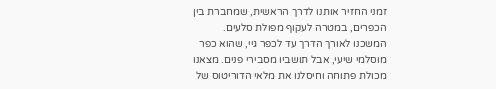זמני החזיר אותנו לדרך הראשית, שמחברת בין הכפרים, במטרה לעקוף מפולת סלעים. המשכנו לאורך הדרך עד לכפר גיי, שהוא כפר מוסלמי שיעי, אבל תושביו מסבירי פנים. מצאנו מכולת פתוחה וחיסלנו את מלאי הדוריטוס של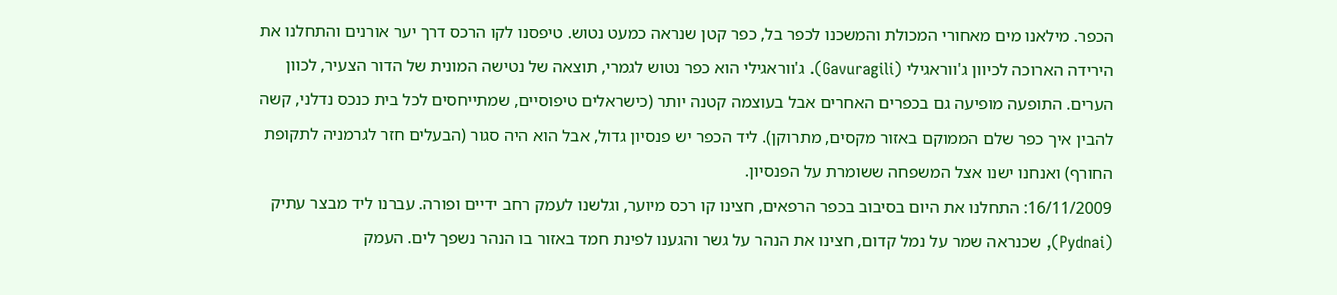הכפר. מילאנו מים מאחורי המכולת והמשכנו לכפר בל, כפר קטן שנראה כמעט נטוש. טיפסנו לקו הרכס דרך יער אורנים והתחלנו את הירידה הארוכה לכיוון ג'ווראגילי (Gavuragili). ג'ווראגילי הוא כפר נטוש לגמרי, תוצאה של נטישה המונית של הדור הצעיר, לכוון הערים. התופעה מופיעה גם בכפרים האחרים אבל בעוצמה קטנה יותר (כישראלים טיפוסיים, שמתייחסים לכל בית כנכס נדלני, קשה להבין איך כפר שלם הממוקם באזור מקסים, מתרוקן). ליד הכפר יש פנסיון גדול, אבל הוא היה סגור (הבעלים חזר לגרמניה לתקופת החורף) ואנחנו ישנו אצל המשפחה ששומרת על הפנסיון.
16/11/2009: התחלנו את היום בסיבוב בכפר הרפאים, חצינו קו רכס מיוער, וגלשנו לעמק רחב ידיים ופורה. עברנו ליד מבצר עתיק (Pydnai), שכנראה שמר על נמל קדום, חצינו את הנהר על גשר והגענו לפינת חמד באזור בו הנהר נשפך לים. העמק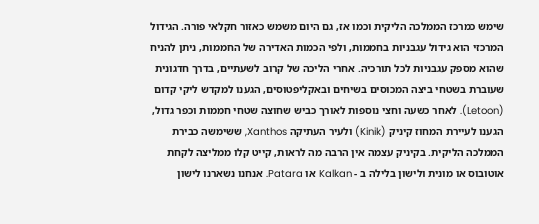שימש כמרכז הממלכה הליקית וכמו אז, גם היום משמש כאזור חקלאי פורה. הגידול המרכזי הוא גידול עגבניות בחממות, ולפי הכמות האדירה של החממות, ניתן להניח שהוא מספק עגבניות לכל תורכיה. אחרי הליכה של קרוב לשעתיים, בדרך חדגונית שעוברת בשטחי ביצה המכוסים בשיחים ובאקליפטוסים, הגענו למקדש ליקי קדום (Letoon). לאחר כשעה וחצי נוספות לאורך כביש שחוצה שטחי חממות וכפר גדול, הגענו לעיירת המחוז קיניק (Kinik) ולעיר העתיקה Xanthos, ששימשה כבירת הממלכה הליקית. בקיניק עצמה אין הרבה מה לראות, קייט קלו ממליצה לקחת אוטובוס או מונית ולישון בלילה ב - Kalkan או Patara. אנחנו נשארנו לישון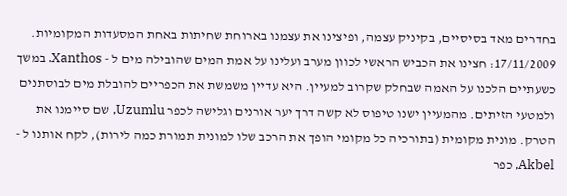בחדרים מאד בסיסיים, בקיניק עצמה, ופיצינו את עצמנו בארוחת שחיתות באחת המסעדות המקומיות.
17/11/2009: חצינו את הכביש הראשי לכוון מערב ועלינו על אמת המים שהובילה מים ל - Xanthos. במשך כשעתיים הלכנו על האמה שבחלק שקרוב למעיין. היא עדיין משמשת את הכפריים להובלת מים לבוסתנים ולמטעי הזיתים. מהמעיין ישנו טיפוס לא קשה דרך יער אורנים וגלישה לכפר Uzumlu, שם סיימנו את הטרק. מונית מקומית (בתורכיה כל מקומי הופך את הרכב שלו למונית תמורת כמה לירות), לקח אותנו ל - Akbel, כפר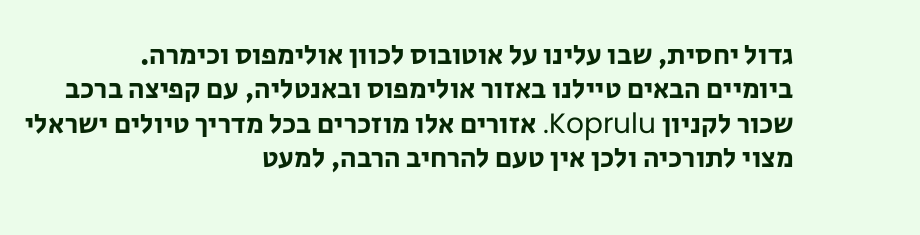גדול יחסית, שבו עלינו על אוטובוס לכוון אולימפוס וכימרה.
ביומיים הבאים טיילנו באזור אולימפוס ובאנטליה, עם קפיצה ברכב שכור לקניון Koprulu. אזורים אלו מוזכרים בכל מדריך טיולים ישראלי מצוי לתורכיה ולכן אין טעם להרחיב הרבה, למעט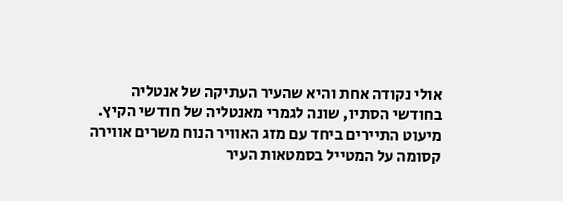אולי נקודה אחת והיא שהעיר העתיקה של אנטליה בחודשי הסתיו, שונה לגמרי מאנטליה של חודשי הקיץ. מיעוט התיירים ביחד עם מזג האוויר הנוח משרים אווירה קסומה על המטייל בסמטאות העיר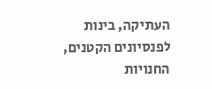העתיקה, בינות לפנסיונים הקטנים, החנויות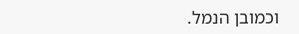וכמובן הנמל.